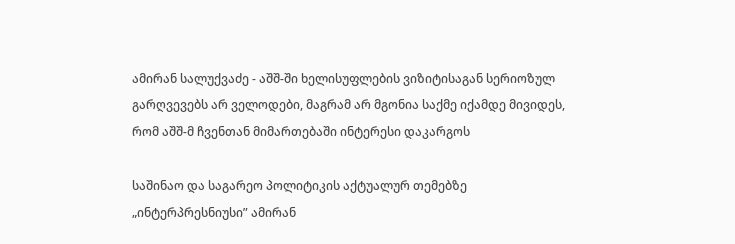ამირან სალუქვაძე - აშშ-ში ხელისუფლების ვიზიტისაგან სერიოზულ გარღვევებს არ ველოდები, მაგრამ არ მგონია საქმე იქამდე მივიდეს, რომ აშშ-მ ჩვენთან მიმართებაში ინტერესი დაკარგოს

საშინაო და საგარეო პოლიტიკის აქტუალურ თემებზე „ინტერპრესნიუსი” ამირან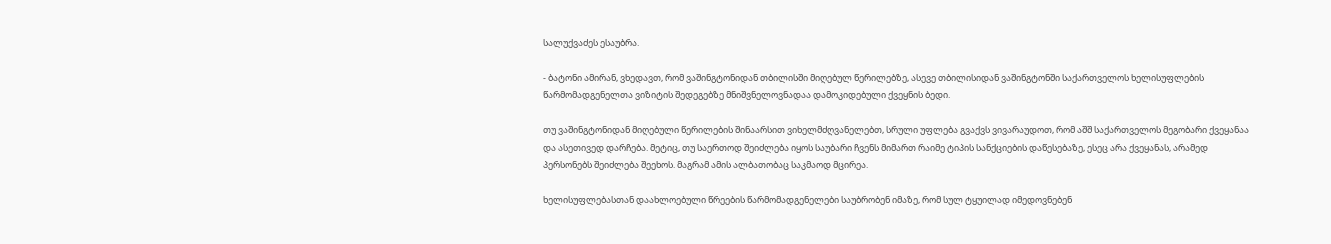სალუქვაძეს ესაუბრა.

- ბატონი ამირან, ვხედავთ, რომ ვაშინგტონიდან თბილისში მიღებულ წერილებზე, ასევე თბილისიდან ვაშინგტონში საქართველოს ხელისუფლების წარმომადგენელთა ვიზიტის შედეგებზე მნიშვნელოვნადაა დამოკიდებული ქვეყნის ბედი.

თუ ვაშინგტონიდან მიღებული წერილების შინაარსით ვიხელმძღვანელებთ, სრული უფლება გვაქვს ვივარაუდოთ, რომ აშშ საქართველოს მეგობარი ქვეყანაა და ასეთივედ დარჩება. მეტიც, თუ საერთოდ შეიძლება იყოს საუბარი ჩვენს მიმართ რაიმე ტიპის სანქციების დაწესებაზე, ესეც არა ქვეყანას, არამედ პერსონებს შეიძლება შეეხოს. მაგრამ ამის ალბათობაც საკმაოდ მცირეა.

ხელისუფლებასთან დაახლოებული წრეების წარმომადგენელები საუბრობენ იმაზე, რომ სულ ტყუილად იმედოვნებენ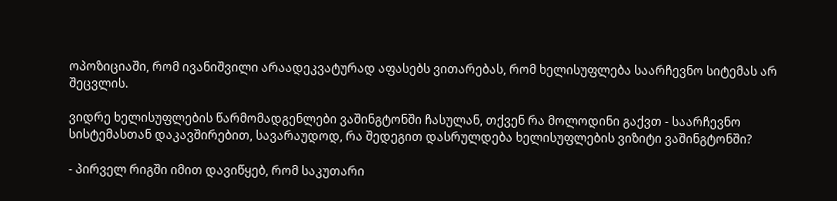ოპოზიციაში, რომ ივანიშვილი არაადეკვატურად აფასებს ვითარებას, რომ ხელისუფლება საარჩევნო სიტემას არ შეცვლის.

ვიდრე ხელისუფლების წარმომადგენლები ვაშინგტონში ჩასულან, თქვენ რა მოლოდინი გაქვთ - საარჩევნო სისტემასთან დაკავშირებით, სავარაუდოდ, რა შედეგით დასრულდება ხელისუფლების ვიზიტი ვაშინგტონში?

- პირველ რიგში იმით დავიწყებ, რომ საკუთარი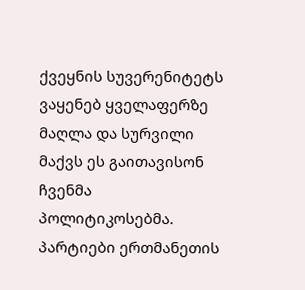ქვეყნის სუვერენიტეტს ვაყენებ ყველაფერზე მაღლა და სურვილი მაქვს ეს გაითავისონ ჩვენმა პოლიტიკოსებმა. პარტიები ერთმანეთის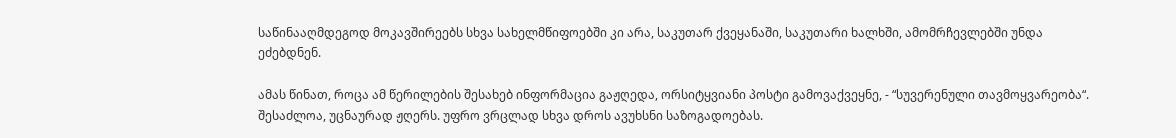საწინააღმდეგოდ მოკავშირეებს სხვა სახელმწიფოებში კი არა, საკუთარ ქვეყანაში, საკუთარი ხალხში, ამომრჩევლებში უნდა ეძებდნენ.

ამას წინათ, როცა ამ წერილების შესახებ ინფორმაცია გაჟღედა, ორსიტყვიანი პოსტი გამოვაქვეყნე, - “სუვერენული თავმოყვარეობა“. შესაძლოა, უცნაურად ჟღერს. უფრო ვრცლად სხვა დროს ავუხსნი საზოგადოებას.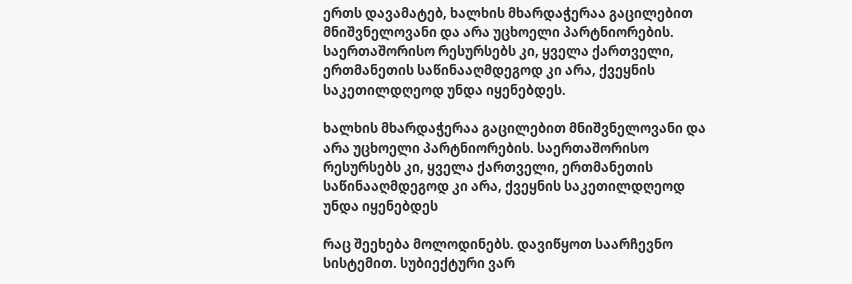ერთს დავამატებ, ხალხის მხარდაჭერაა გაცილებით მნიშვნელოვანი და არა უცხოელი პარტნიორების. საერთაშორისო რესურსებს კი, ყველა ქართველი, ერთმანეთის საწინააღმდეგოდ კი არა, ქვეყნის საკეთილდღეოდ უნდა იყენებდეს.

ხალხის მხარდაჭერაა გაცილებით მნიშვნელოვანი და არა უცხოელი პარტნიორების. საერთაშორისო რესურსებს კი, ყველა ქართველი, ერთმანეთის საწინააღმდეგოდ კი არა, ქვეყნის საკეთილდღეოდ უნდა იყენებდეს

რაც შეეხება მოლოდინებს. დავიწყოთ საარჩევნო სისტემით. სუბიექტური ვარ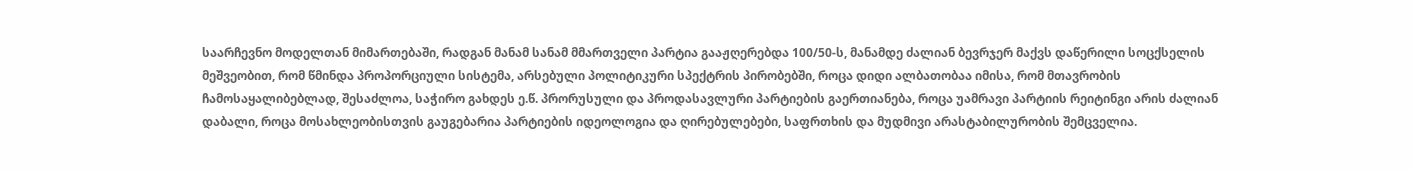საარჩევნო მოდელთან მიმართებაში, რადგან მანამ სანამ მმართველი პარტია გააჟღერებდა 100/50-ს, მანამდე ძალიან ბევრჯერ მაქვს დაწერილი სოცქსელის მეშვეობით, რომ წმინდა პროპორციული სისტემა, არსებული პოლიტიკური სპექტრის პირობებში, როცა დიდი ალბათობაა იმისა, რომ მთავრობის ჩამოსაყალიბებლად, შესაძლოა, საჭირო გახდეს ე.წ. პრორუსული და პროდასავლური პარტიების გაერთიანება, როცა უამრავი პარტიის რეიტინგი არის ძალიან დაბალი, როცა მოსახლეობისთვის გაუგებარია პარტიების იდეოლოგია და ღირებულებები, საფრთხის და მუდმივი არასტაბილურობის შემცველია.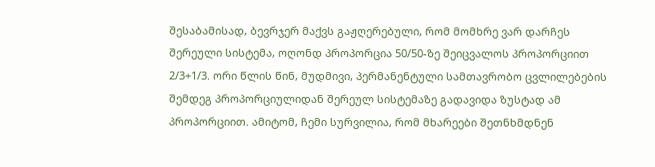შესაბამისად, ბევრჯერ მაქვს გაჟღერებული, რომ მომხრე ვარ დარჩეს შერეული სისტემა, ოღონდ პროპორცია 50/50-ზე შეიცვალოს პროპორციით 2/3+1/3. ორი წლის წინ, მუდმივი, პერმანენტული სამთავრობო ცვლილებების შემდეგ პროპორციულიდან შერეულ სისტემაზე გადავიდა ზუსტად ამ პროპორციით. ამიტომ, ჩემი სურვილია, რომ მხარეები შეთნხმდნენ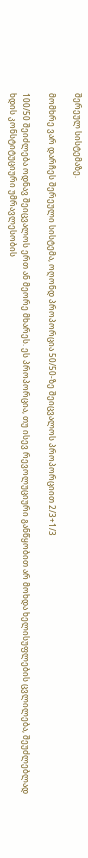შერეულ სისტემაზე.

მომხრე ვარ დარჩეს შერეული სისტემა, ოღონდ პროპორცია 50/50-ზე შეიცვალოს პროპორციით 2/3+1/3

100/50 შეიძლება ოდნავ შეიცვალოს ერთ ან მეორე მხარეს. ეს პროპორცია, თუ ისევ რევოლუციური განწყობით არ მოხდა ხელისუფლების ცვლილება, შეუძლებლად ხდის კონსტიტუციური უმრავლესობის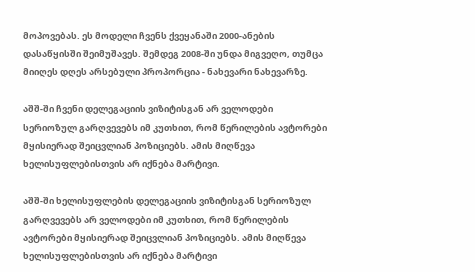მოპოვებას. ეს მოდელი ჩვენს ქვეყანაში 2000-ანების დასაწყისში შეიმუშავეს. შემდეგ 2008-ში უნდა მიგვეღო, თუმცა მიიღეს დღეს არსებული პროპორცია - ნახევარი ნახევარზე.

აშშ-ში ჩვენი დელეგაციის ვიზიტისგან არ ველოდები სერიოზულ გარღვევებს იმ კუთხით, რომ წერილების ავტორები მყისიერად შეიცვლიან პოზიციებს. ამის მიღწევა ხელისუფლებისთვის არ იქნება მარტივი.

აშშ-ში ხელისუფლების დელეგაციის ვიზიტისგან სერიოზულ გარღვევებს არ ველოდები იმ კუთხით, რომ წერილების ავტორები მყისიერად შეიცვლიან პოზიციებს. ამის მიღწევა ხელისუფლებისთვის არ იქნება მარტივი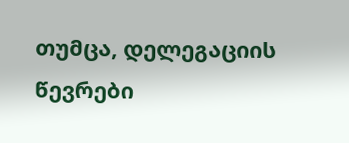თუმცა, დელეგაციის წევრები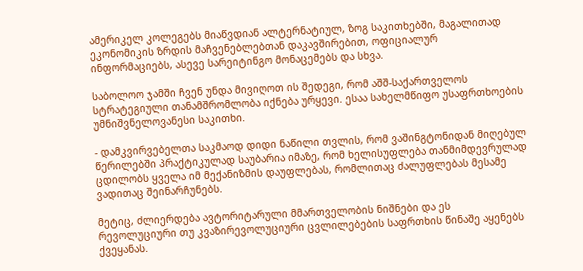ამერიკელ კოლეგებს მიაწვდიან ალტერნატიულ, ზოგ საკითხებში, მაგალითად ეკონომიკის ზრდის მაჩვენებლებთან დაკავშირებით, ოფიციალურ ინფორმაციებს, ასევე სარეიტინგო მონაცემებს და სხვა.

საბოლოო ჯამში ჩვენ უნდა მივიღოთ ის შედეგი, რომ აშშ-საქართველოს სტრატეგიული თანამშრომლობა იქნება ურყევი. ესაა სახელმწიფო უსაფრთხოების უმნიშვნელოვანესი საკითხი.

- დამკვირვებელთა საკმაოდ დიდი ნაწილი თვლის, რომ ვაშინგტონიდან მიღებულ წერილებში პრაქტიკულად საუბარია იმაზე, რომ ხელისუფლება თანმიმდევრულად ცდილობს ყველა იმ მექანიზმის დაუფლებას, რომლითაც ძალუფლებას მესამე ვადითაც შეინარჩუნებს.

მეტიც, ძლიერდება ავტორიტარული მმართველობის ნიშნები და ეს რევოლუციური თუ კვაზირევოლუციური ცვლილებების საფრთხის წინაშე აყენებს ქვეყანას.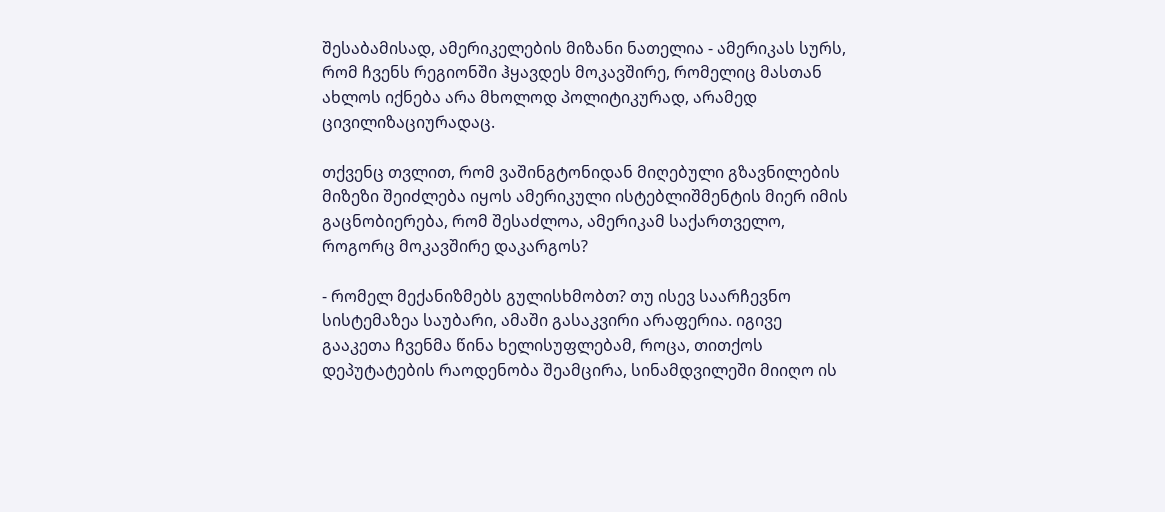შესაბამისად, ამერიკელების მიზანი ნათელია - ამერიკას სურს, რომ ჩვენს რეგიონში ჰყავდეს მოკავშირე, რომელიც მასთან ახლოს იქნება არა მხოლოდ პოლიტიკურად, არამედ ცივილიზაციურადაც.

თქვენც თვლით, რომ ვაშინგტონიდან მიღებული გზავნილების მიზეზი შეიძლება იყოს ამერიკული ისტებლიშმენტის მიერ იმის გაცნობიერება, რომ შესაძლოა, ამერიკამ საქართველო, როგორც მოკავშირე დაკარგოს?

- რომელ მექანიზმებს გულისხმობთ? თუ ისევ საარჩევნო სისტემაზეა საუბარი, ამაში გასაკვირი არაფერია. იგივე გააკეთა ჩვენმა წინა ხელისუფლებამ, როცა, თითქოს დეპუტატების რაოდენობა შეამცირა, სინამდვილეში მიიღო ის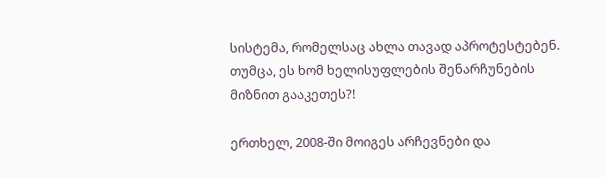სისტემა, რომელსაც ახლა თავად აპროტესტებენ. თუმცა, ეს ხომ ხელისუფლების შენარჩუნების მიზნით გააკეთეს?!

ერთხელ, 2008-ში მოიგეს არჩევნები და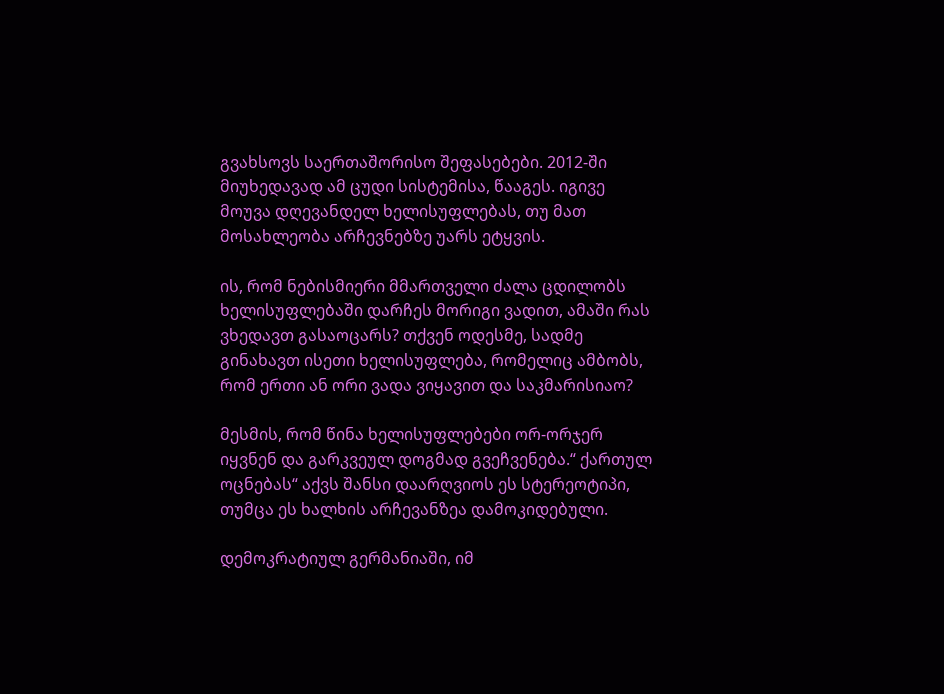გვახსოვს საერთაშორისო შეფასებები. 2012-ში მიუხედავად ამ ცუდი სისტემისა, წააგეს. იგივე მოუვა დღევანდელ ხელისუფლებას, თუ მათ მოსახლეობა არჩევნებზე უარს ეტყვის.

ის, რომ ნებისმიერი მმართველი ძალა ცდილობს ხელისუფლებაში დარჩეს მორიგი ვადით, ამაში რას ვხედავთ გასაოცარს? თქვენ ოდესმე, სადმე გინახავთ ისეთი ხელისუფლება, რომელიც ამბობს, რომ ერთი ან ორი ვადა ვიყავით და საკმარისიაო?

მესმის, რომ წინა ხელისუფლებები ორ-ორჯერ იყვნენ და გარკვეულ დოგმად გვეჩვენება.“ ქართულ ოცნებას“ აქვს შანსი დაარღვიოს ეს სტერეოტიპი, თუმცა ეს ხალხის არჩევანზეა დამოკიდებული.

დემოკრატიულ გერმანიაში, იმ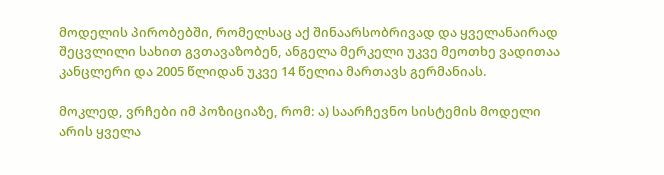მოდელის პირობებში, რომელსაც აქ შინაარსობრივად და ყველანაირად შეცვლილი სახით გვთავაზობენ, ანგელა მერკელი უკვე მეოთხე ვადითაა კანცლერი და 2005 წლიდან უკვე 14 წელია მართავს გერმანიას.

მოკლედ, ვრჩები იმ პოზიციაზე, რომ: ა) საარჩევნო სისტემის მოდელი არის ყველა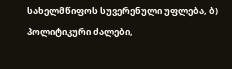სახელმწიფოს სუვერენული უფლება, ბ) პოლიტიკური ძალები,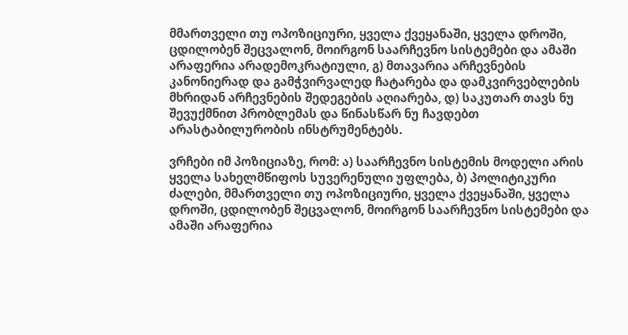მმართველი თუ ოპოზიციური, ყველა ქვეყანაში, ყველა დროში, ცდილობენ შეცვალონ, მოირგონ საარჩევნო სისტემები და ამაში არაფერია არადემოკრატიული, გ) მთავარია არჩევნების კანონიერად და გამჭვირვალედ ჩატარება და დამკვირვებლების მხრიდან არჩევნების შედეგების აღიარება, დ) საკუთარ თავს ნუ შევუქმნით პრობლემას და წინასწარ ნუ ჩავდებთ არასტაბილურობის ინსტრუმენტებს.

ვრჩები იმ პოზიციაზე, რომ: ა) საარჩევნო სისტემის მოდელი არის ყველა სახელმწიფოს სუვერენული უფლება, ბ) პოლიტიკური ძალები, მმართველი თუ ოპოზიციური, ყველა ქვეყანაში, ყველა დროში, ცდილობენ შეცვალონ, მოირგონ საარჩევნო სისტემები და ამაში არაფერია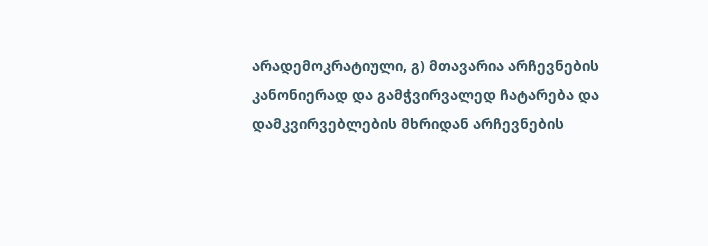არადემოკრატიული, გ) მთავარია არჩევნების კანონიერად და გამჭვირვალედ ჩატარება და დამკვირვებლების მხრიდან არჩევნების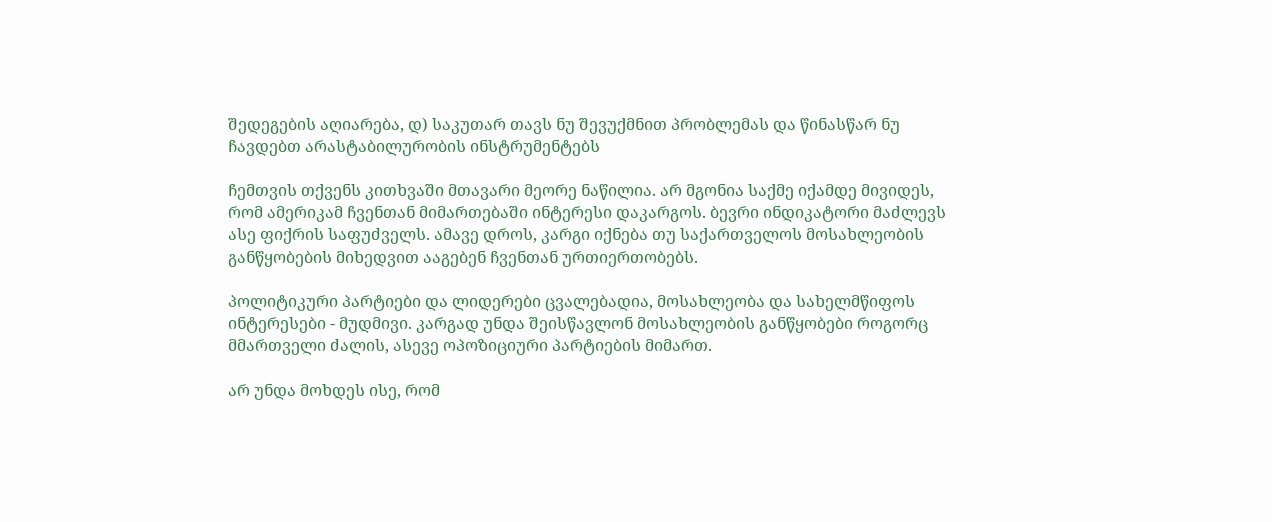შედეგების აღიარება, დ) საკუთარ თავს ნუ შევუქმნით პრობლემას და წინასწარ ნუ ჩავდებთ არასტაბილურობის ინსტრუმენტებს

ჩემთვის თქვენს კითხვაში მთავარი მეორე ნაწილია. არ მგონია საქმე იქამდე მივიდეს, რომ ამერიკამ ჩვენთან მიმართებაში ინტერესი დაკარგოს. ბევრი ინდიკატორი მაძლევს ასე ფიქრის საფუძველს. ამავე დროს, კარგი იქნება თუ საქართველოს მოსახლეობის განწყობების მიხედვით ააგებენ ჩვენთან ურთიერთობებს.

პოლიტიკური პარტიები და ლიდერები ცვალებადია, მოსახლეობა და სახელმწიფოს ინტერესები - მუდმივი. კარგად უნდა შეისწავლონ მოსახლეობის განწყობები როგორც მმართველი ძალის, ასევე ოპოზიციური პარტიების მიმართ.

არ უნდა მოხდეს ისე, რომ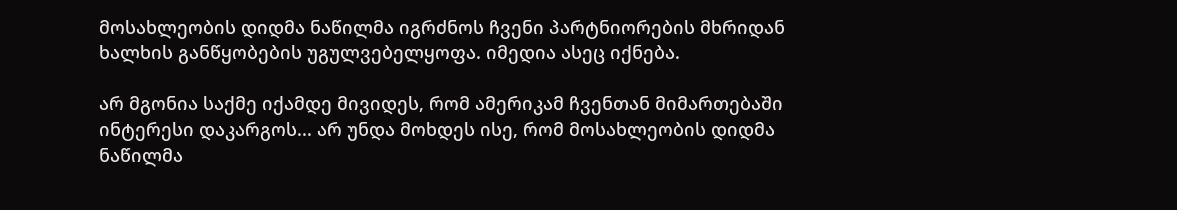მოსახლეობის დიდმა ნაწილმა იგრძნოს ჩვენი პარტნიორების მხრიდან ხალხის განწყობების უგულვებელყოფა. იმედია ასეც იქნება.

არ მგონია საქმე იქამდე მივიდეს, რომ ამერიკამ ჩვენთან მიმართებაში ინტერესი დაკარგოს... არ უნდა მოხდეს ისე, რომ მოსახლეობის დიდმა ნაწილმა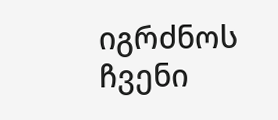იგრძნოს ჩვენი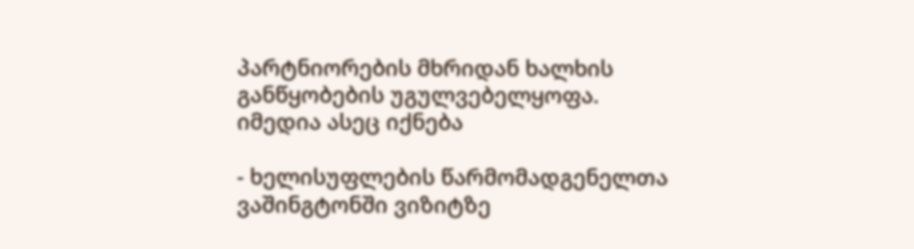პარტნიორების მხრიდან ხალხის განწყობების უგულვებელყოფა. იმედია ასეც იქნება

- ხელისუფლების წარმომადგენელთა ვაშინგტონში ვიზიტზე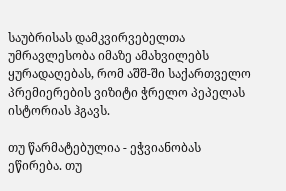საუბრისას დამკვირვებელთა უმრავლესობა იმაზე ამახვილებს ყურადაღებას, რომ აშშ-ში საქართველო პრემიერების ვიზიტი ჭრელო პეპელას ისტორიას ჰგავს.

თუ წარმატებულია - ეჭვიანობას ეწირება. თუ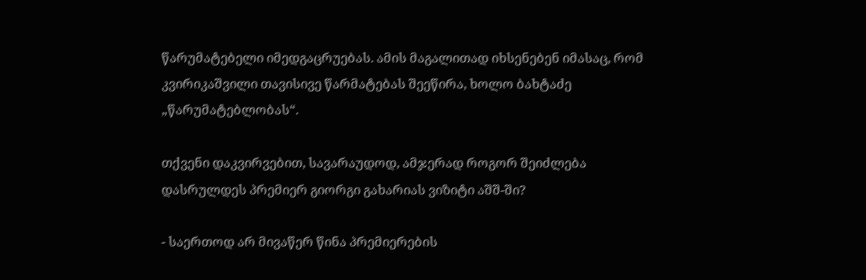წარუმატებელი იმედგაცრუებას. ამის მაგალითად იხსენებენ იმასაც, რომ კვირიკაშვილი თავისივე წარმატებას შეეწირა, ხოლო ბახტაძე „წარუმატებლობას“.

თქვენი დაკვირვებით, სავარაუდოდ, ამჯერად როგორ შეიძლება დასრულდეს პრემიერ გიორგი გახარიას ვიზიტი აშშ-ში?

- საერთოდ არ მივაწერ წინა პრემიერების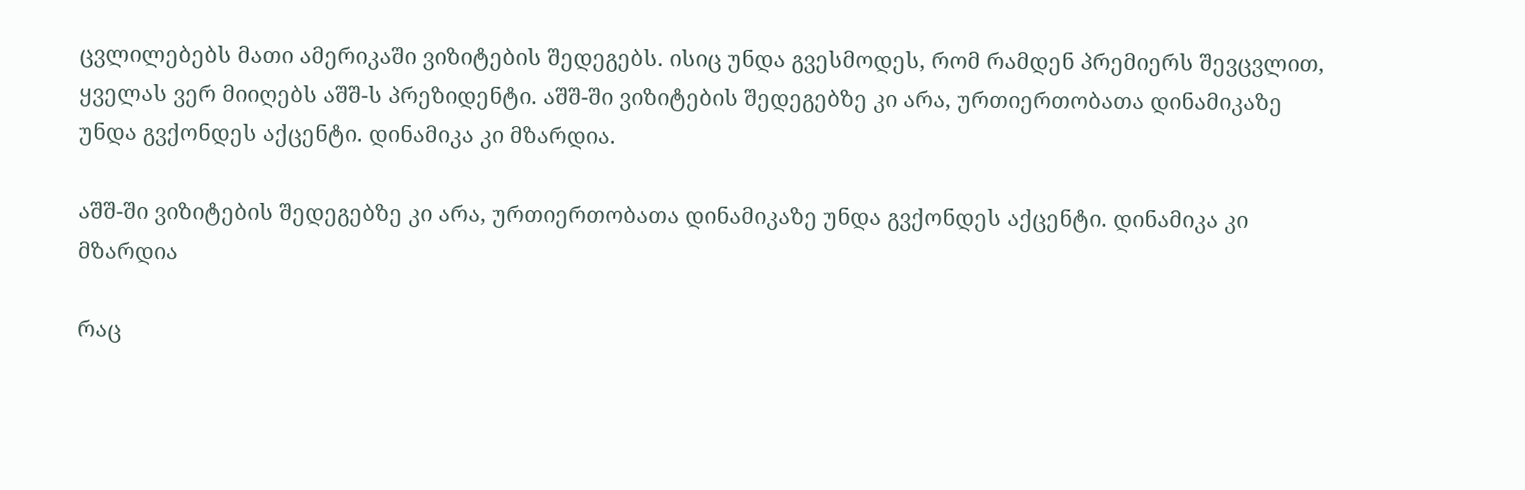ცვლილებებს მათი ამერიკაში ვიზიტების შედეგებს. ისიც უნდა გვესმოდეს, რომ რამდენ პრემიერს შევცვლით, ყველას ვერ მიიღებს აშშ-ს პრეზიდენტი. აშშ-ში ვიზიტების შედეგებზე კი არა, ურთიერთობათა დინამიკაზე უნდა გვქონდეს აქცენტი. დინამიკა კი მზარდია.

აშშ-ში ვიზიტების შედეგებზე კი არა, ურთიერთობათა დინამიკაზე უნდა გვქონდეს აქცენტი. დინამიკა კი მზარდია

რაც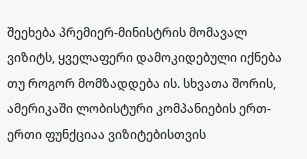შეეხება პრემიერ-მინისტრის მომავალ ვიზიტს, ყველაფერი დამოკიდებული იქნება თუ როგორ მომზადდება ის. სხვათა შორის, ამერიკაში ლობისტური კომპანიების ერთ-ერთი ფუნქციაა ვიზიტებისთვის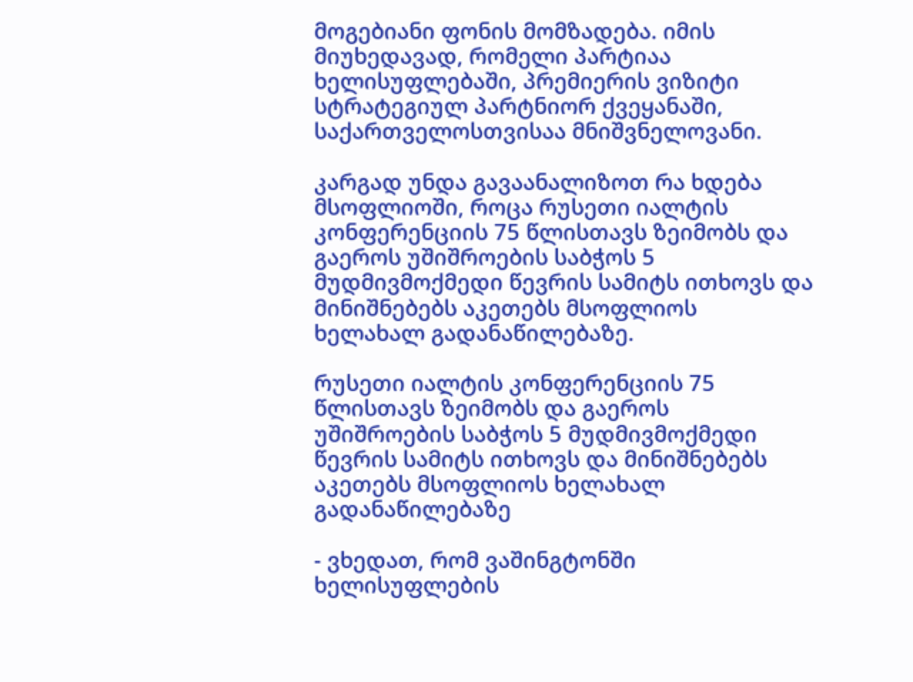მოგებიანი ფონის მომზადება. იმის მიუხედავად, რომელი პარტიაა ხელისუფლებაში, პრემიერის ვიზიტი სტრატეგიულ პარტნიორ ქვეყანაში, საქართველოსთვისაა მნიშვნელოვანი.

კარგად უნდა გავაანალიზოთ რა ხდება მსოფლიოში, როცა რუსეთი იალტის კონფერენციის 75 წლისთავს ზეიმობს და გაეროს უშიშროების საბჭოს 5 მუდმივმოქმედი წევრის სამიტს ითხოვს და მინიშნებებს აკეთებს მსოფლიოს ხელახალ გადანაწილებაზე.

რუსეთი იალტის კონფერენციის 75 წლისთავს ზეიმობს და გაეროს უშიშროების საბჭოს 5 მუდმივმოქმედი წევრის სამიტს ითხოვს და მინიშნებებს აკეთებს მსოფლიოს ხელახალ გადანაწილებაზე

- ვხედათ, რომ ვაშინგტონში ხელისუფლების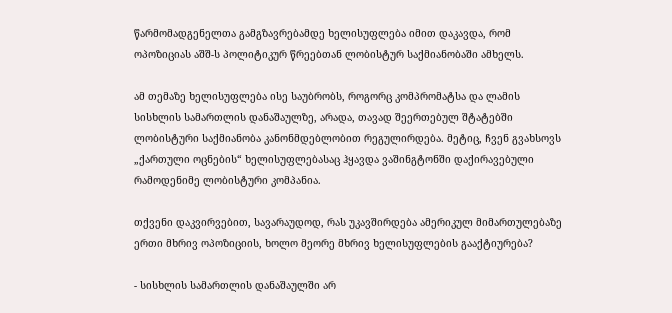წარმომადგენელთა გამგზავრებამდე ხელისუფლება იმით დაკავდა, რომ ოპოზიციას აშშ-ს პოლიტიკურ წრეებთან ლობისტურ საქმიანობაში ამხელს.

ამ თემაზე ხელისუფლება ისე საუბრობს, როგორც კომპრომატსა და ლამის სისხლის სამართლის დანაშაულზე, არადა, თავად შეერთებულ შტატებში ლობისტური საქმიანობა კანონმდებლობით რეგულირდება. მეტიც, ჩვენ გვახსოვს „ქართული ოცნების“ ხელისუფლებასაც ჰყავდა ვაშინგტონში დაქირავებული რამოდენიმე ლობისტური კომპანია.

თქვენი დაკვირვებით, სავარაუდოდ, რას უკავშირდება ამერიკულ მიმართულებაზე ერთი მხრივ ოპოზიციის, ხოლო მეორე მხრივ ხელისუფლების გააქტიურება?

- სისხლის სამართლის დანაშაულში არ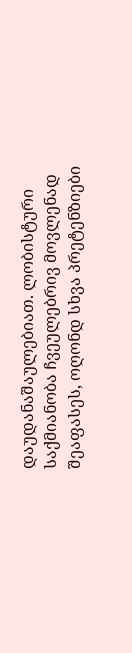დაუდანაშაულებიათ. ლობისტური საქმიანობა ჩვეულებრივ მოვლენად შეაფასეს, ოღონდ სხვა პრეტენზიები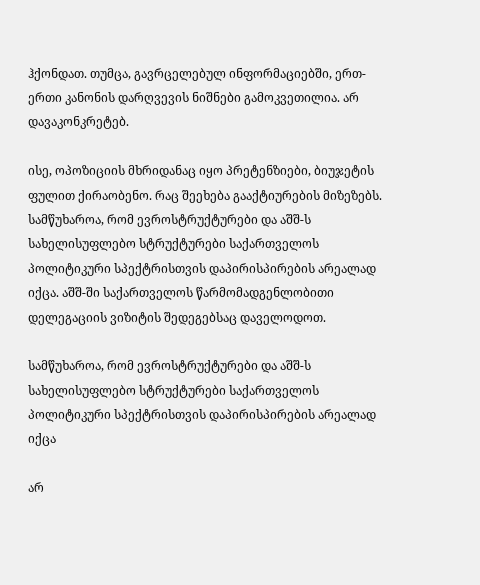ჰქონდათ. თუმცა, გავრცელებულ ინფორმაციებში, ერთ-ერთი კანონის დარღვევის ნიშნები გამოკვეთილია. არ დავაკონკრეტებ.

ისე, ოპოზიციის მხრიდანაც იყო პრეტენზიები, ბიუჯეტის ფულით ქირაობენო. რაც შეეხება გააქტიურების მიზეზებს. სამწუხაროა, რომ ევროსტრუქტურები და აშშ-ს სახელისუფლებო სტრუქტურები საქართველოს პოლიტიკური სპექტრისთვის დაპირისპირების არეალად იქცა. აშშ-ში საქართველოს წარმომადგენლობითი დელეგაციის ვიზიტის შედეგებსაც დაველოდოთ.

სამწუხაროა, რომ ევროსტრუქტურები და აშშ-ს სახელისუფლებო სტრუქტურები საქართველოს პოლიტიკური სპექტრისთვის დაპირისპირების არეალად იქცა

არ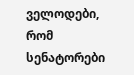ველოდები, რომ სენატორები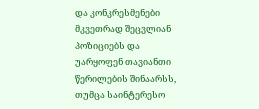და კონკრესმენები მკვეთრად შეცვლიან პოზიციებს და უარყოფენ თავიანთი წერილების შინაარსს, თუმცა საინტერესო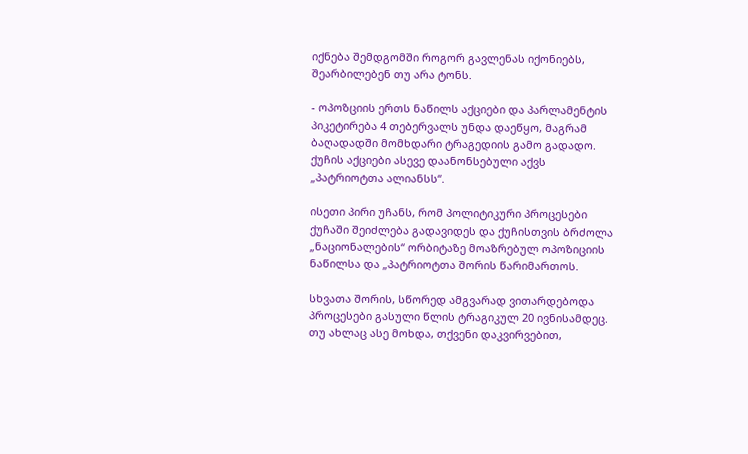იქნება შემდგომში როგორ გავლენას იქონიებს, შეარბილებენ თუ არა ტონს.

- ოპოზციის ერთს ნაწილს აქციები და პარლამენტის პიკეტირება 4 თებერვალს უნდა დაეწყო, მაგრამ ბაღადადში მომხდარი ტრაგედიის გამო გადადო. ქუჩის აქციები ასევე დაანონსებული აქვს „პატრიოტთა ალიანსს“.

ისეთი პირი უჩანს, რომ პოლიტიკური პროცესები ქუჩაში შეიძლება გადავიდეს და ქუჩისთვის ბრძოლა „ნაციონალების“ ორბიტაზე მოაზრებულ ოპოზიციის ნაწილსა და „პატრიოტთა შორის წარიმართოს.

სხვათა შორის, სწორედ ამგვარად ვითარდებოდა პროცესები გასული წლის ტრაგიკულ 20 ივნისამდეც. თუ ახლაც ასე მოხდა, თქვენი დაკვირვებით,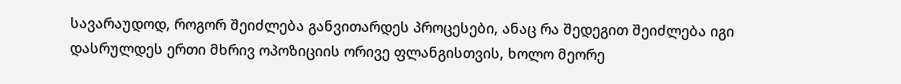სავარაუდოდ, როგორ შეიძლება განვითარდეს პროცესები, ანაც რა შედეგით შეიძლება იგი დასრულდეს ერთი მხრივ ოპოზიციის ორივე ფლანგისთვის, ხოლო მეორე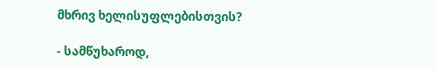მხრივ ხელისუფლებისთვის?

- სამწუხაროდ,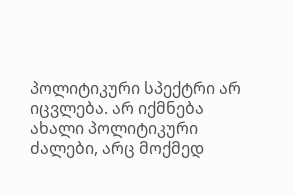პოლიტიკური სპექტრი არ იცვლება. არ იქმნება ახალი პოლიტიკური ძალები, არც მოქმედ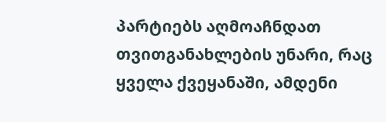პარტიებს აღმოაჩნდათ თვითგანახლების უნარი, რაც ყველა ქვეყანაში, ამდენი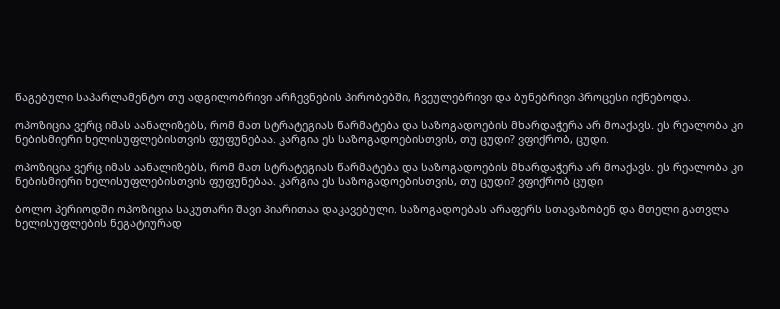წაგებული საპარლამენტო თუ ადგილობრივი არჩევნების პირობებში, ჩვეულებრივი და ბუნებრივი პროცესი იქნებოდა.

ოპოზიცია ვერც იმას აანალიზებს, რომ მათ სტრატეგიას წარმატება და საზოგადოების მხარდაჭერა არ მოაქავს. ეს რეალობა კი ნებისმიერი ხელისუფლებისთვის ფუფუნებაა. კარგია ეს საზოგადოებისთვის, თუ ცუდი? ვფიქრობ, ცუდი.

ოპოზიცია ვერც იმას აანალიზებს, რომ მათ სტრატეგიას წარმატება და საზოგადოების მხარდაჭერა არ მოაქავს. ეს რეალობა კი ნებისმიერი ხელისუფლებისთვის ფუფუნებაა. კარგია ეს საზოგადოებისთვის, თუ ცუდი? ვფიქრობ ცუდი

ბოლო პერიოდში ოპოზიცია საკუთარი შავი პიარითაა დაკავებული. საზოგადოებას არაფერს სთავაზობენ და მთელი გათვლა ხელისუფლების ნეგატიურად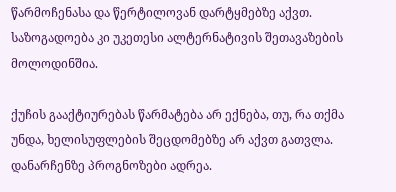წარმოჩენასა და წერტილოვან დარტყმებზე აქვთ. საზოგადოება კი უკეთესი ალტერნატივის შეთავაზების მოლოდინშია.

ქუჩის გააქტიურებას წარმატება არ ექნება, თუ, რა თქმა უნდა, ხელისუფლების შეცდომებზე არ აქვთ გათვლა. დანარჩენზე პროგნოზები ადრეა.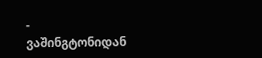- ვაშინგტონიდან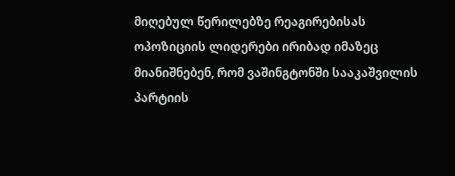მიღებულ წერილებზე რეაგირებისას ოპოზიციის ლიდერები ირიბად იმაზეც მიანიშნებენ, რომ ვაშინგტონში სააკაშვილის პარტიის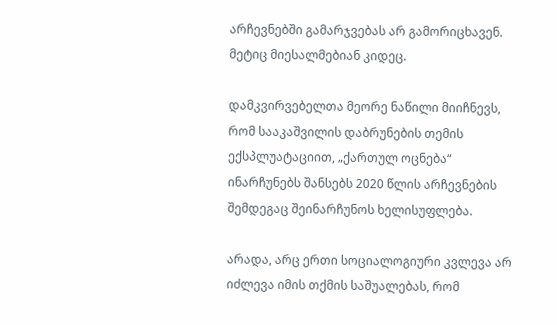არჩევნებში გამარჯვებას არ გამორიცხავენ. მეტიც მიესალმებიან კიდეც.

დამკვირვებელთა მეორე ნაწილი მიიჩნევს, რომ სააკაშვილის დაბრუნების თემის ექსპლუატაციით, „ქართულ ოცნება“ ინარჩუნებს შანსებს 2020 წლის არჩევნების შემდეგაც შეინარჩუნოს ხელისუფლება.

არადა, არც ერთი სოციალოგიური კვლევა არ იძლევა იმის თქმის საშუალებას, რომ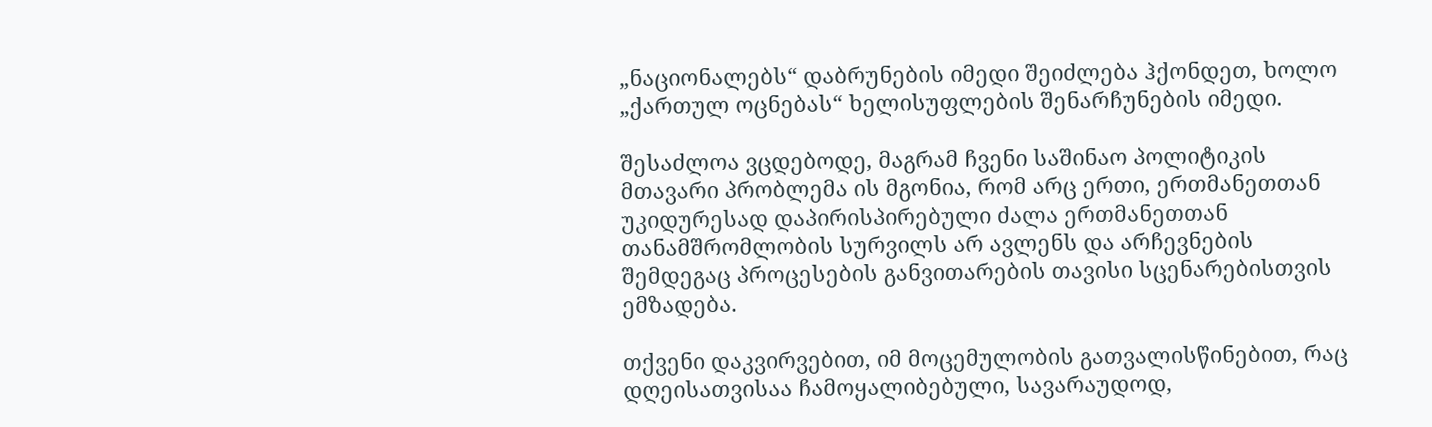„ნაციონალებს“ დაბრუნების იმედი შეიძლება ჰქონდეთ, ხოლო „ქართულ ოცნებას“ ხელისუფლების შენარჩუნების იმედი.

შესაძლოა ვცდებოდე, მაგრამ ჩვენი საშინაო პოლიტიკის მთავარი პრობლემა ის მგონია, რომ არც ერთი, ერთმანეთთან უკიდურესად დაპირისპირებული ძალა ერთმანეთთან თანამშრომლობის სურვილს არ ავლენს და არჩევნების შემდეგაც პროცესების განვითარების თავისი სცენარებისთვის ემზადება.

თქვენი დაკვირვებით, იმ მოცემულობის გათვალისწინებით, რაც დღეისათვისაა ჩამოყალიბებული, სავარაუდოდ,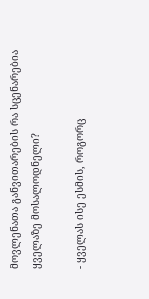მოვლენათა განვითარების რა სცენარებია ყველაზე მოსალოდნელი?

- ყველას ისე ესმის, როგორც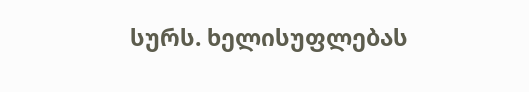სურს. ხელისუფლებას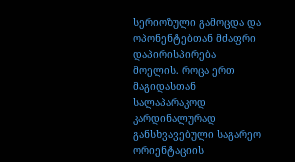სერიოზული გამოცდა და ოპონენტებთან მძაფრი დაპირისპირება მოელის. როცა ერთ მაგიდასთან სალაპარაკოდ კარდინალურად განსხვავებული საგარეო ორიენტაციის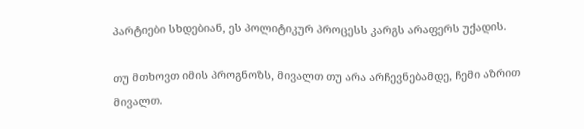პარტიები სხდებიან, ეს პოლიტიკურ პროცესს კარგს არაფერს უქადის.

თუ მთხოვთ იმის პროგნოზს, მივალთ თუ არა არჩევნებამდე, ჩემი აზრით მივალთ.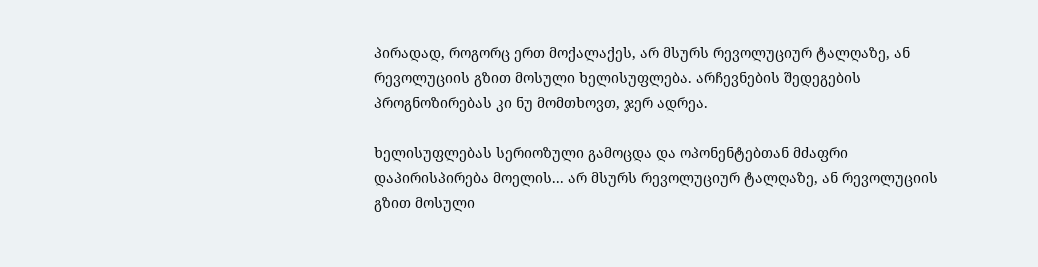პირადად, როგორც ერთ მოქალაქეს, არ მსურს რევოლუციურ ტალღაზე, ან რევოლუციის გზით მოსული ხელისუფლება. არჩევნების შედეგების პროგნოზირებას კი ნუ მომთხოვთ, ჯერ ადრეა.

ხელისუფლებას სერიოზული გამოცდა და ოპონენტებთან მძაფრი დაპირისპირება მოელის... არ მსურს რევოლუციურ ტალღაზე, ან რევოლუციის გზით მოსული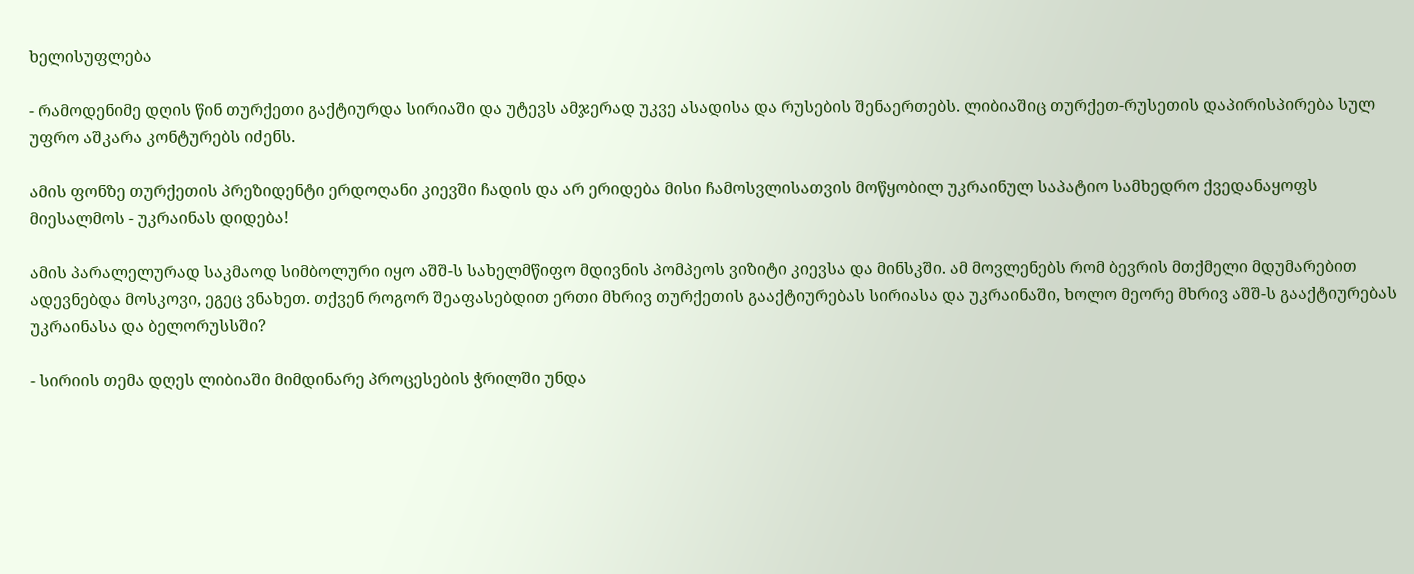ხელისუფლება

- რამოდენიმე დღის წინ თურქეთი გაქტიურდა სირიაში და უტევს ამჯერად უკვე ასადისა და რუსების შენაერთებს. ლიბიაშიც თურქეთ-რუსეთის დაპირისპირება სულ უფრო აშკარა კონტურებს იძენს.

ამის ფონზე თურქეთის პრეზიდენტი ერდოღანი კიევში ჩადის და არ ერიდება მისი ჩამოსვლისათვის მოწყობილ უკრაინულ საპატიო სამხედრო ქვედანაყოფს მიესალმოს - უკრაინას დიდება!

ამის პარალელურად საკმაოდ სიმბოლური იყო აშშ-ს სახელმწიფო მდივნის პომპეოს ვიზიტი კიევსა და მინსკში. ამ მოვლენებს რომ ბევრის მთქმელი მდუმარებით ადევნებდა მოსკოვი, ეგეც ვნახეთ. თქვენ როგორ შეაფასებდით ერთი მხრივ თურქეთის გააქტიურებას სირიასა და უკრაინაში, ხოლო მეორე მხრივ აშშ-ს გააქტიურებას უკრაინასა და ბელორუსსში?

- სირიის თემა დღეს ლიბიაში მიმდინარე პროცესების ჭრილში უნდა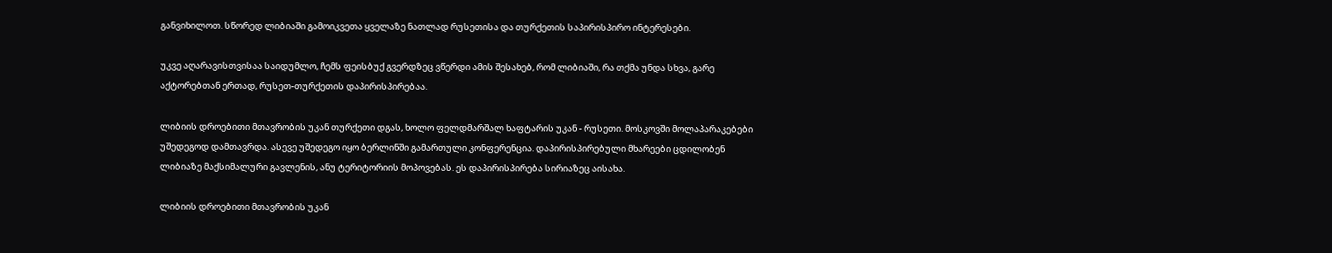განვიხილოთ. სწორედ ლიბიაში გამოიკვეთა ყველაზე ნათლად რუსეთისა და თურქეთის საპირისპირო ინტერესები.

უკვე აღარავისთვისაა საიდუმლო, ჩემს ფეისბუქ გვერდზეც ვწერდი ამის შესახებ, რომ ლიბიაში, რა თქმა უნდა სხვა, გარე აქტორებთან ერთად, რუსეთ-თურქეთის დაპირისპირებაა.

ლიბიის დროებითი მთავრობის უკან თურქეთი დგას, ხოლო ფელდმარშალ ხაფტარის უკან - რუსეთი. მოსკოვში მოლაპარაკებები უშედეგოდ დამთავრდა. ასევე უშედეგო იყო ბერლინში გამართული კონფერენცია. დაპირისპირებული მხარეები ცდილობენ ლიბიაზე მაქსიმალური გავლენის, ანუ ტერიტორიის მოპოვებას. ეს დაპირისპირება სირიაზეც აისახა.

ლიბიის დროებითი მთავრობის უკან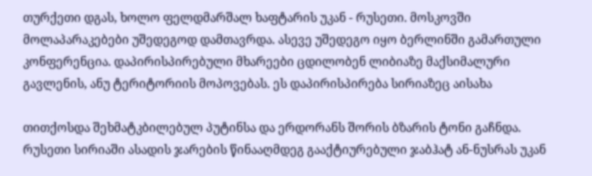თურქეთი დგას, ხოლო ფელდმარშალ ხაფტარის უკან - რუსეთი. მოსკოვში მოლაპარაკებები უშედეგოდ დამთავრდა. ასევე უშედეგო იყო ბერლინში გამართული კონფერენცია. დაპირისპირებული მხარეები ცდილობენ ლიბიაზე მაქსიმალური გავლენის, ანუ ტერიტორიის მოპოვებას. ეს დაპირისპირება სირიაზეც აისახა

თითქოსდა შეხმატკბილებულ პუტინსა და ერდორანს შორის ბზარის ტონი გაჩნდა. რუსეთი სირიაში ასადის ჯარების წინააღმდეგ გააქტიურებული ჯაბჰატ ან-ნუსრას უკან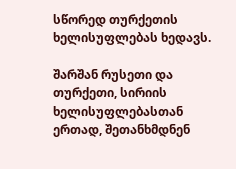სწორედ თურქეთის ხელისუფლებას ხედავს.

შარშან რუსეთი და თურქეთი, სირიის ხელისუფლებასთან ერთად, შეთანხმდნენ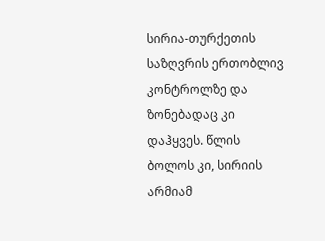სირია-თურქეთის საზღვრის ერთობლივ კონტროლზე და ზონებადაც კი დაჰყვეს. წლის ბოლოს კი, სირიის არმიამ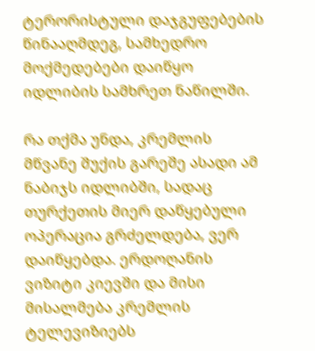ტერორისტული დაჯგუფებების წინააღმდეგ, სამხედრო მოქმედებები დაიწყო იდლიბის სამხრეთ ნაწილში.

რა თქმა უნდა, კრემლის მწვანე შუქის გარეშე ასადი ამ ნაბიჯს იდლიბში, სადაც თურქეთის მიერ დაწყებული ოპერაცია გრძელდება, ვერ დაიწყებდა. ერდოღანის ვიზიტი კიევში და მისი მისალმება კრემლის ტელევიზიებს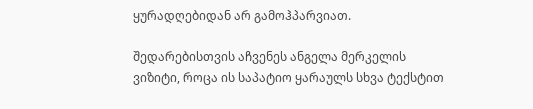ყურადღებიდან არ გამოჰპარვიათ.

შედარებისთვის აჩვენეს ანგელა მერკელის ვიზიტი, როცა ის საპატიო ყარაულს სხვა ტექსტით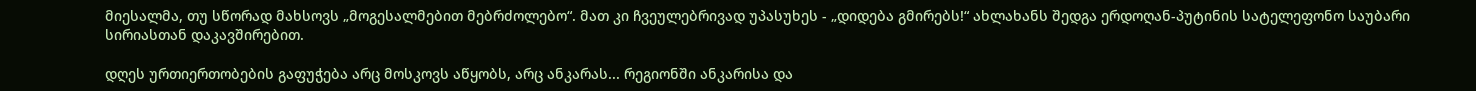მიესალმა, თუ სწორად მახსოვს „მოგესალმებით მებრძოლებო“. მათ კი ჩვეულებრივად უპასუხეს - „დიდება გმირებს!“ ახლახანს შედგა ერდოღან-პუტინის სატელეფონო საუბარი სირიასთან დაკავშირებით.

დღეს ურთიერთობების გაფუჭება არც მოსკოვს აწყობს, არც ანკარას... რეგიონში ანკარისა და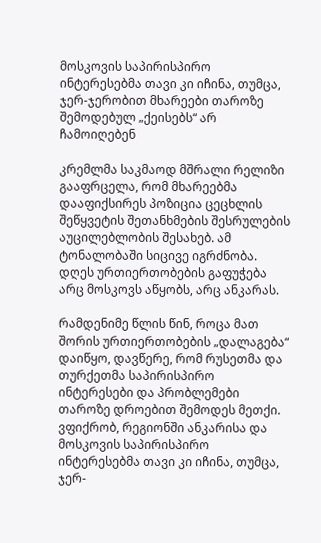მოსკოვის საპირისპირო ინტერესებმა თავი კი იჩინა, თუმცა, ჯერ-ჯერობით მხარეები თაროზე შემოდებულ „ქეისებს“ არ ჩამოიღებენ

კრემლმა საკმაოდ მშრალი რელიზი გააფრცელა, რომ მხარეებმა დააფიქსირეს პოზიცია ცეცხლის შეწყვეტის შეთანხმების შესრულების აუცილებლობის შესახებ. ამ ტონალობაში სიცივე იგრძნობა. დღეს ურთიერთობების გაფუჭება არც მოსკოვს აწყობს, არც ანკარას.

რამდენიმე წლის წინ, როცა მათ შორის ურთიერთობების „დალაგება“ დაიწყო, დავწერე, რომ რუსეთმა და თურქეთმა საპირისპირო ინტერესები და პრობლემები თაროზე დროებით შემოდეს მეთქი. ვფიქრობ, რეგიონში ანკარისა და მოსკოვის საპირისპირო ინტერესებმა თავი კი იჩინა, თუმცა, ჯერ-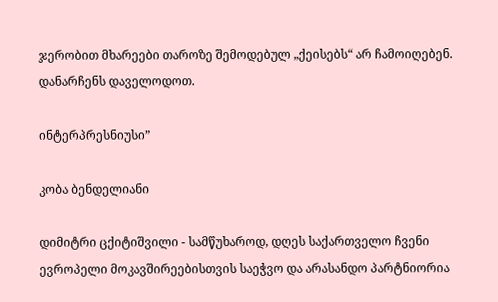ჯერობით მხარეები თაროზე შემოდებულ „ქეისებს“ არ ჩამოიღებენ. დანარჩენს დაველოდოთ.

ინტერპრესნიუსი”

კობა ბენდელიანი

დიმიტრი ცქიტიშვილი - სამწუხაროდ, დღეს საქართველო ჩვენი ევროპელი მოკავშირეებისთვის საეჭვო და არასანდო პარტნიორია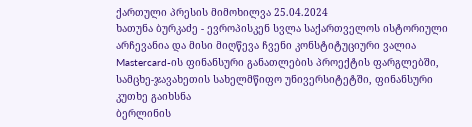ქართული პრესის მიმოხილვა 25.04.2024
ხათუნა ბურკაძე - ევროპისკენ სვლა საქართველოს ისტორიული არჩევანია და მისი მიღწევა ჩვენი კონსტიტუციური ვალია
Mastercard-ის ფინანსური განათლების პროექტის ფარგლებში, სამცხე-ჯავახეთის სახელმწიფო უნივერსიტეტში, ფინანსური კუთხე გაიხსნა
ბერლინის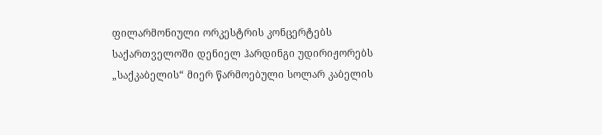ფილარმონიული ორკესტრის კონცერტებს საქართველოში დენიელ ჰარდინგი უდირიჟორებს
„საქკაბელის“ მიერ წარმოებული სოლარ კაბელის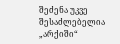შეძენა უკვე შესაძლებელია
„არქიში“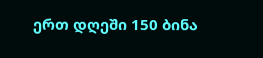ერთ დღეში 150 ბინა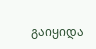გაიყიდა